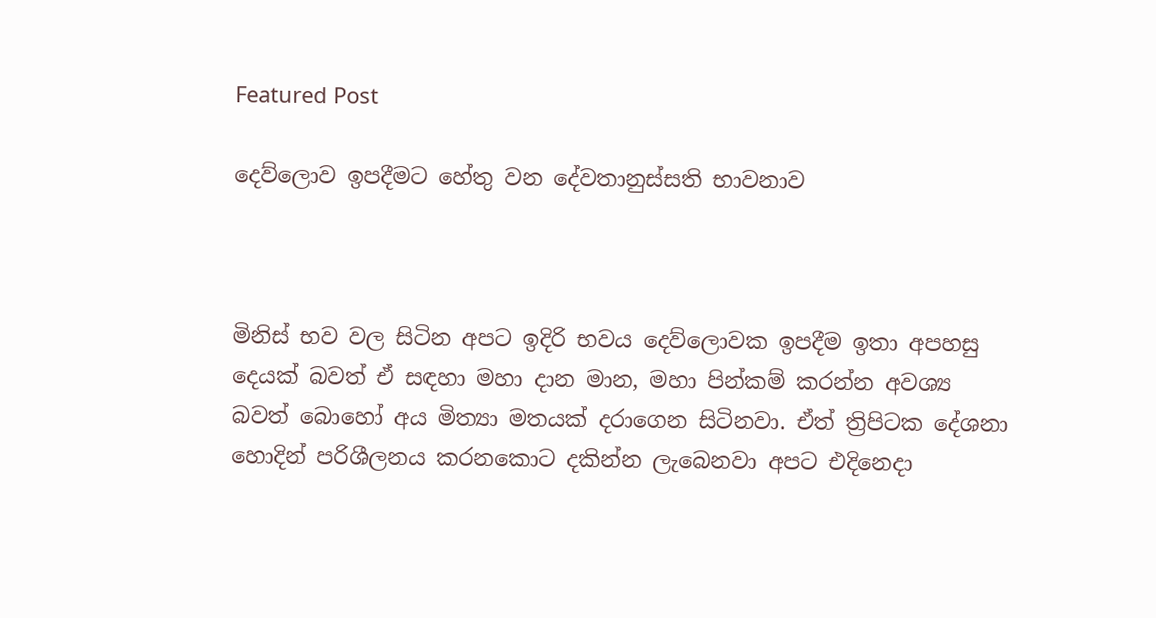Featured Post

දෙව්ලොව ඉපදීමට හේතු වන දේවතානුස්සති භාවනාව



මිනිස් භව වල සිටින අපට ඉදිරි භවය දෙව්ලොවක ඉපදීම ඉතා අපහසු දෙයක් බවත් ඒ සඳහා මහා දාන මාන, මහා පින්කම් කරන්න අවශ්‍ය බවත් බොහෝ අය මිත්‍යා මතයක් දරාගෙන සිටිනවා. ඒත් ත්‍රිපිටක දේශනා හොදින් පරිශීලනය කරනකොට දකින්න ලැබෙනවා අපට එදිනෙදා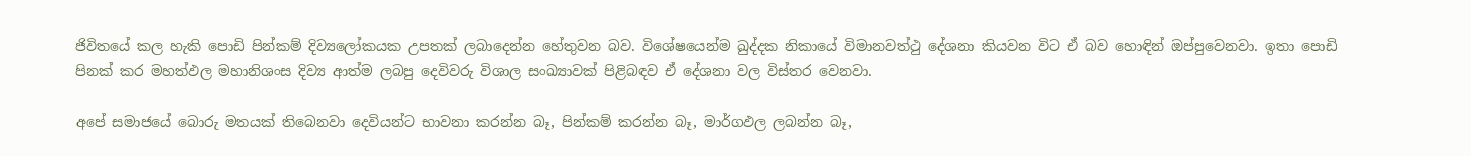ජිවිතයේ කල හැකි පොඩි පින්කම් දිව්‍යලෝකයක උපතක් ලබාදෙන්න හේතුවන බව. විශේෂයෙන්ම ඛුද්දක නිකායේ විමානවත්ථු දේශනා කියවන විට ඒ බව හොඳින් ඔප්පුවෙනවා. ඉතා පොඩි පිනක් කර මහත්ඵල මහානිශංස දිව්‍ය ආත්ම ලබපු දෙවිවරු විශාල සංඛ්‍යාවක් පිළිබඳව ඒ දේශනා වල විස්තර වෙනවා.

අපේ සමාජයේ බොරු මතයක් තිබෙනවා දෙවියන්ට භාවනා කරන්න බෑ, පින්කම් කරන්න බෑ, මාර්ගඵල ලබන්න බෑ,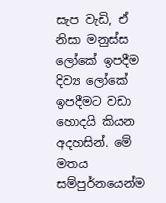සැප වැඩි, ඒ නිසා මනුස්ස ලෝකේ ඉපදීම දිව්‍ය ලෝකේ ඉපදීමට වඩා හොදයි කියන අදහසින්. මේ මතය සම්පුර්නයෙන්ම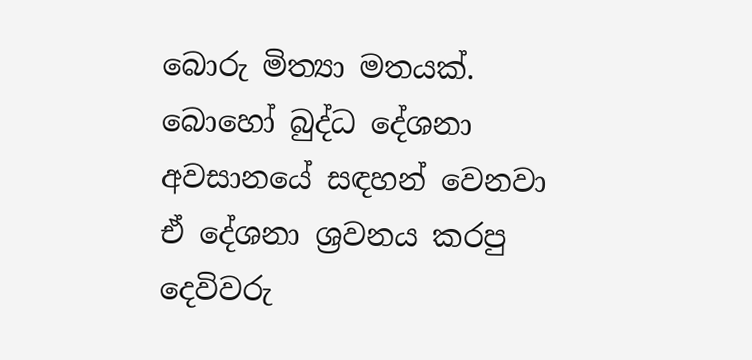බොරු මිත්‍යා මතයක්. බොහෝ බුද්ධ දේශනා අවසානයේ සඳහන් වෙනවා ඒ දේශනා ශ්‍රවනය කරපු දෙවිවරු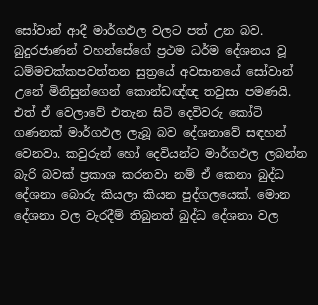සෝවාන් ආදී මාර්ගඵල වලට පත් උන බව. බුදුරජාණන් වහන්සේගේ ප්‍රථම ධර්ම දේශනය වූ ධම්මචක්කපවත්තන සුත්‍රයේ අවසානයේ සෝවාන් උනේ මිනිසුන්ගෙන් කොන්ඩඥ්ඥ තවුසා පමණයි. එත් ඒ වෙලාවේ එතැන සිටි දෙවිවරු කෝටි ගණනක් මාර්ගඵල ලැබූ බව දේශනාවේ සඳහන් වෙනවා. කවුරුන් හෝ දෙවියන්ට මාර්ගඵල ලබන්න බැරි බවක් ප්‍රකාශ කරනවා නම් ඒ කෙනා බුද්ධ දේශනා බොරු කියලා කියන පුද්ගලයෙක්. මොන දේශනා වල වැරදීම් තිබුනත් බුද්ධ දේශනා වල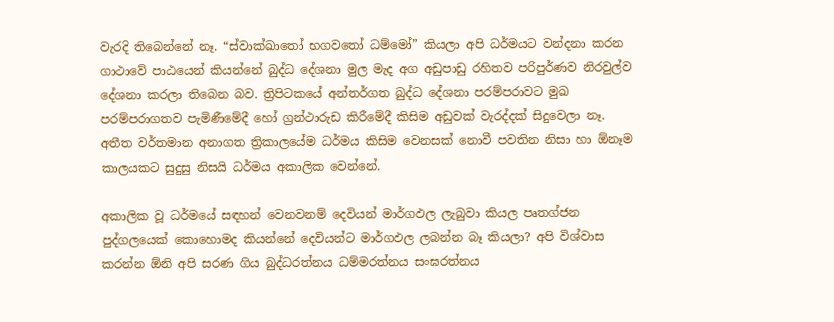වැරදි තිබෙන්නේ නෑ. “ස්වාක්ඛාතෝ භගවතෝ ධම්මෝ” කියලා අපි ධර්මයට වන්දනා කරන ගාථාවේ පාඨයෙන් කියන්නේ බුද්ධ දේශනා මුල මැද අග අඩුපාඩු රහිතව පරිපුර්ණව නිරවුල්ව දේශනා කරලා තිබෙන බව. ත්‍රිපිටකයේ අන්තර්ගත බුද්ධ දේශනා පරම්පරාවට මුඛ පරම්පරාගතව පැමිණීමේදී හෝ ග්‍රන්ථාරුඩ කිරීමේදී කිසිම අඩුවක් වැරද්දක් සිදුවෙලා නෑ. අතීත වර්තමාන අනාගත ත්‍රිකාලයේම ධර්මය කිසිම වෙනසක් නොවී පවතින නිසා හා ඕනෑම කාලයකට සුදුසු නිසයි ධර්මය අකාලික වෙන්නේ.

අකාලික වූ ධර්මයේ සඳහන් වෙනවනම් දෙවියන් මාර්ගඵල ලැබුවා කියල පෘතග්ජන පුද්ගලයෙක් කොහොමද කියන්නේ දෙවියන්ට මාර්ගඵල ලබන්න බෑ කියලා? අපි විශ්වාස කරන්න ඕනි අපි සරණ ගිය බුද්ධරත්නය ධම්මරත්නය සංඝරත්නය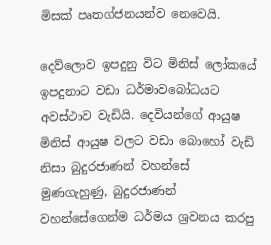මිසක් පෘතග්ජනයන්ව නෙවෙයි.

දෙව්ලොව ඉපදුනු විට මිනිස් ලෝකයේ ඉපදුනාට වඩා ධර්මාවබෝධයට අවස්ථාව වැඩියි. දෙවියන්ගේ ආයුෂ මිනිස් ආයුෂ වලට වඩා බොහෝ වැඩි නිසා බුදුරජාණන් වහන්සේ මුණගැහුණු, බුදුරජාණන් වහන්සේගෙන්ම ධර්මය ශ්‍රවනය කරපු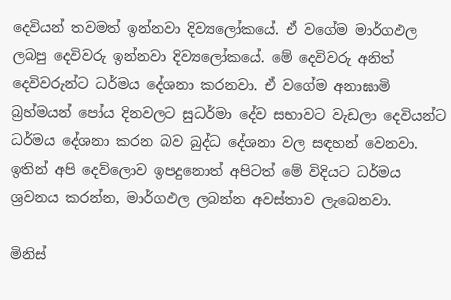දෙවියන් තවමත් ඉන්නවා දිව්‍යලෝකයේ. ඒ වගේම මාර්ගඵල ලබපු දෙවිවරු ඉන්නවා දිව්‍යලෝකයේ. මේ දෙවිවරු අනිත් දෙවිවරුන්ට ධර්මය දේශනා කරනවා. ඒ වගේම අනාඝාමි බ්‍රහ්මයන් පෝය දිනවලට සුධර්මා දේව සභාවට වැඩලා දෙවියන්ට ධර්මය දේශනා කරන බව බුද්ධ දේශනා වල සඳහන් වෙනවා. ඉතින් අපි දෙව්ලොව ඉපදුනොත් අපිටත් මේ විදියට ධර්මය ශ්‍රවනය කරන්න, මාර්ගඵල ලබන්න අවස්තාව ලැබෙනවා.

මිනිස්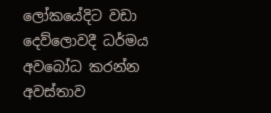ලෝකයේදිට වඩා දෙව්ලොවදී ධර්මය අවබෝධ කරන්න අවස්තාව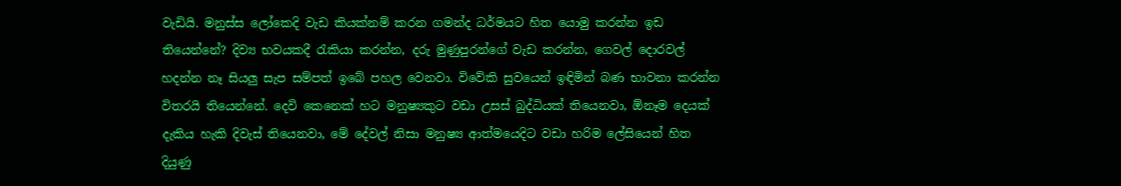වැඩියි. මනුස්ස ලෝකෙදි වැඩ කියක්නම් කරන ගමන්ද ධර්මයට හිත යොමු කරන්න ඉඩ තියෙන්නේ? දිව්‍ය භවයකදී රැකියා කරන්න, දරු මුණුපුරන්ගේ වැඩ කරන්න, ගෙවල් දොරවල් හදන්න නෑ සියලු සැප සම්පත් ඉබේ පහල වෙනවා. විවේකි සුවයෙන් ඉඳිමින් බණ භාවනා කරන්න විතරයි තියෙන්නේ. දෙවි කෙනෙක් හට මනුෂ්‍යකුට වඩා උසස් බුද්ධියක් තියෙනවා, ඕනෑම දෙයක් දැකිය හැකි දිවැස් තියෙනවා, මේ දේවල් නිසා මනුෂ්‍ය ආත්මයෙදිට වඩා හරිම ලේසියෙන් හිත දියුණු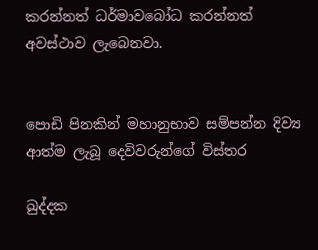කරන්නත් ධර්මාවබෝධ කරන්නත් අවස්ථාව ලැබෙනවා.


පොඩි පිනකින් මහානුභාව සම්පන්න දිව්‍ය ආත්ම ලැබූ දෙවිවරුන්ගේ විස්තර

ඛුද්දක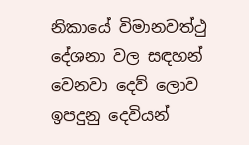නිකායේ විමානවත්ථු දේශනා වල සඳහන් වෙනවා දෙව් ලොව ඉපදුනු දෙවියන්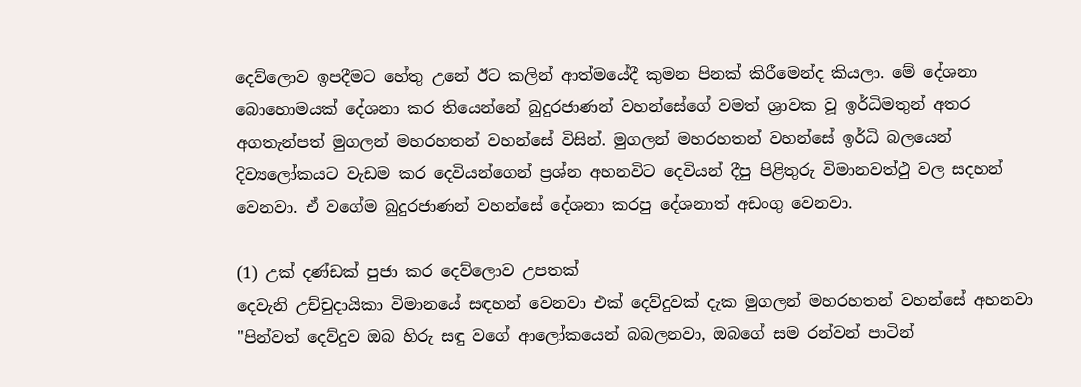දෙව්ලොව ඉපදීමට හේතු උනේ ඊට කලින් ආත්මයේදී කුමන පිනක් කිරීමෙන්ද කියලා. මේ දේශනා බොහොමයක් දේශනා කර තියෙන්නේ බුදුරජාණන් වහන්සේගේ වමත් ශ්‍රාවක වූ ඉර්ධිමතුන් අතර අගතැන්පත් මුගලන් මහරහතන් වහන්සේ විසින්. මුගලන් මහරහතන් වහන්සේ ඉර්ධි බලයෙන් දිව්‍යලෝකයට වැඩම කර දෙවියන්ගෙන් ප්‍රශ්න අහනවිට දෙවියන් දීපු පිළිතුරු විමානවත්ථු වල සදහන් වෙනවා. ඒ වගේම බුදුරජාණන් වහන්සේ දේශනා කරපු දේශනාත් අඩංගු වෙනවා.

(1) උක් දණ්ඩක් පුජා කර දෙව්ලොව උපතක්
දෙවැනි උච්චුදායිකා විමානයේ සඳහන් වෙනවා එක් දෙව්දුවක් දැක මුගලන් මහරහතන් වහන්සේ අහනවා
"පින්වත් දෙව්දුව ඔබ හිරු සඳු වගේ ආලෝකයෙන් බබලනවා, ඔබගේ සම රන්වන් පාටින්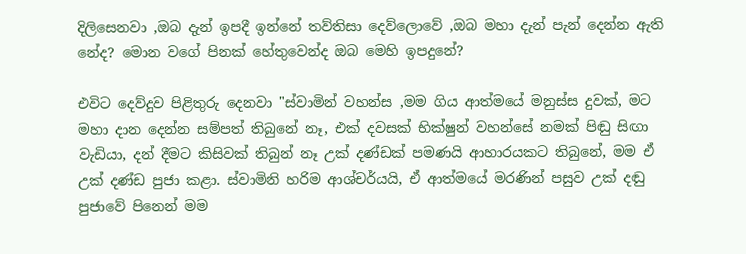දිලිසෙනවා ,ඔබ දැන් ඉපදී ඉන්නේ තව්තිසා දෙව්ලොවේ ,ඔබ මහා දැන් පැන් දෙන්න ඇති නේද? මොන වගේ පිනක් හේතුවෙන්ද ඔබ මෙහි ඉපදුනේ?

එවිට දෙව්දුව පිළිතුරු දෙනවා "ස්වාමින් වහන්ස ,මම ගිය ආත්මයේ මනුස්ස දුවක්, මට මහා දාන දෙන්න සම්පත් තිබුනේ නෑ, එක් දවසක් භික්ෂුන් වහන්සේ නමක් පිඬු සිඟා වැඩියා, දන් දීමට කිසිවක් තිබුන් නෑ උක් දණ්ඩක් පමණයි ආහාරයකට තිබුනේ, මම ඒ උක් දණ්ඩ පුජා කළා. ස්වාමිනි හරිම ආශ්චර්යයි, ඒ ආත්මයේ මරණින් පසුව උක් දඬු පුජාවේ පිනෙන් මම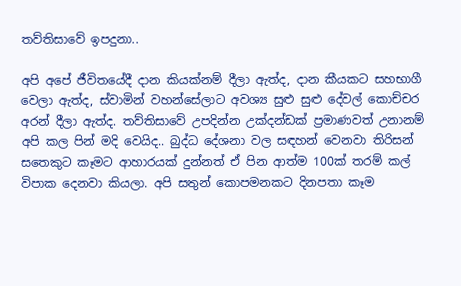තව්තිසාවේ ඉපදුනා..

අපි අපේ ජීවිතයේදී දාන කියක්නම් දීලා ඇත්ද, දාන කීයකට සහභාගී වෙලා ඇත්ද, ස්වාමින් වහන්සේලාට අවශ්‍ය සුළු සුළු දේවල් කොච්චර අරන් දීලා ඇත්ද. තව්තිසාවේ උපදින්න උක්දන්ඩක් ප්‍රමාණවත් උනානම් අපි කල පින් මදි වෙයිද.. බුද්ධ දේශනා වල සඳහන් වෙනවා තිරිසන් සතෙකුට කෑමට ආහාරයක් දුන්නත් ඒ පින ආත්ම 100ක් තරම් කල් විපාක දෙනවා කියලා. අපි සතුන් කොපමනකට දිනපතා කෑම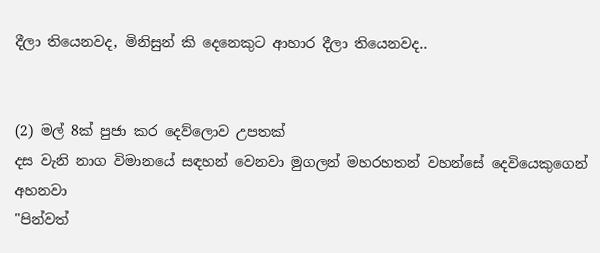දීලා තියෙනවද, මිනිසුන් කි දෙනෙකුට ආහාර දීලා තියෙනවද..


(2) මල් 8ක් පුජා කර දෙව්ලොව උපතක්
දස වැනි නාග විමානයේ සඳහන් වෙනවා මුගලන් මහරහතන් වහන්සේ දෙවියෙකුගෙන් අහනවා
"පින්වත්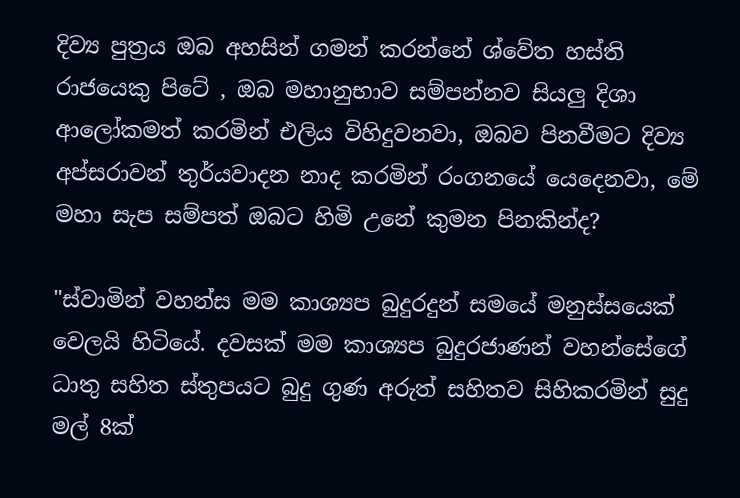දිව්‍ය පුත්‍රය ඔබ අහසින් ගමන් කරන්නේ ශ්වේත හස්ති රාජයෙකු පිටේ , ඔබ මහානුභාව සම්පන්නව සියලු දිශා ආලෝකමත් කරමින් එලිය විහිදුවනවා, ඔබව පිනවීමට දිව්‍ය අප්සරාවන් තුර්යවාදන නාද කරමින් රංගනයේ යෙදෙනවා, මේ මහා සැප සම්පත් ඔබට හිමි උනේ කුමන පිනකින්ද?

"ස්වාමින් වහන්ස මම කාශ්‍යප බුදුරදුන් සමයේ මනුස්සයෙක් වෙලයි හිටියේ. දවසක් මම කාශ්‍යප බුදුරජාණන් වහන්සේගේ ධාතු සහිත ස්තුපයට බුදු ගුණ අරුත් සහිතව සිහිකරමින් සුදු මල් 8ක්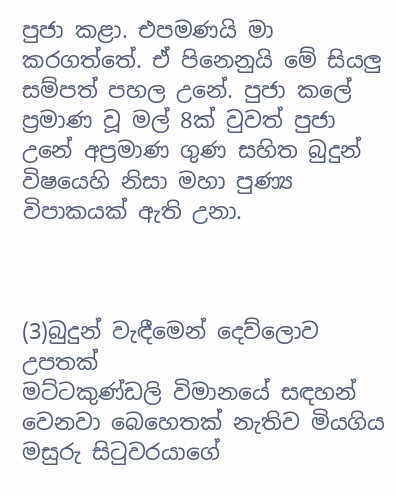පුජා කළා. එපමණයි මා කරගත්තේ. ඒ පිනෙනුයි මේ සියලු සම්පත් පහල උනේ. පුජා කලේ ප්‍රමාණ වූ මල් 8ක් වුවත් පුජා උනේ අප්‍රමාණ ගුණ සහිත බුදුන් විෂයෙහි නිසා මහා පුණ්‍ය විපාකයක් ඇති උනා.



(3)බුදුන් වැඳීමෙන් දෙව්ලොව උපතක්
මට්ටකුණ්ඩලි විමානයේ සඳහන් වෙනවා බෙහෙතක් නැතිව මියගිය මසුරු සිටුවරයාගේ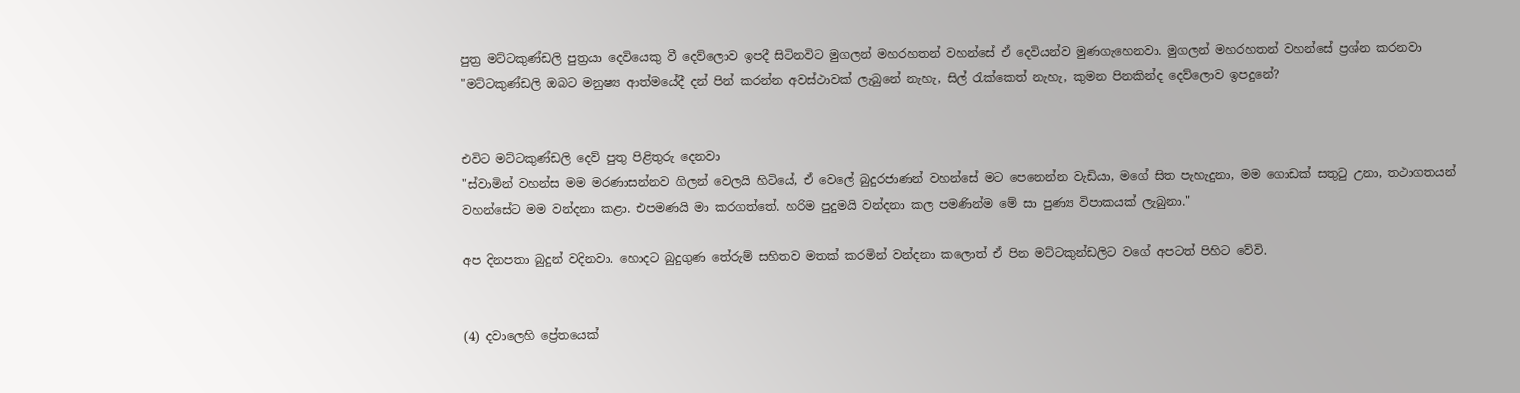පුත්‍ර මට්ටකුණ්ඩලි පුත්‍රයා දෙවියෙකු වී දෙව්ලොව ඉපදී සිටිනවිට මුගලන් මහරහතන් වහන්සේ ඒ දෙවියන්ව මුණගැහෙනවා. මුගලන් මහරහතන් වහන්සේ ප්‍රශ්න කරනවා
"මට්ටකුණ්ඩලි ඔබට මනුෂ්‍ය ආත්මයේදී දන් පින් කරන්න අවස්ථාවක් ලැබුනේ නැහැ, සිල් රැක්කෙත් නැහැ, කුමන පිනකින්ද දෙව්ලොව ඉපදුනේ?


එවිට මට්ටකුණ්ඩලි දෙව් පුතු පිළිතුරු දෙනවා
"ස්වාමින් වහන්ස මම මරණාසන්නව ගිලන් වෙලයි හිටියේ, ඒ වෙලේ බුදුරජාණන් වහන්සේ මට පෙනෙන්න වැඩියා, මගේ සිත පැහැදුනා, මම ගොඩක් සතුටු උනා, තථාගතයන් වහන්සේට මම වන්දනා කළා. එපමණයි මා කරගත්තේ. හරිම පුදුමයි වන්දනා කල පමණින්ම මේ සා පුණ්‍ය විපාකයක් ලැබුනා."

අප දිනපතා බුදුන් වදිනවා. හොදට බුදුගුණ තේරුම් සහිතව මතක් කරමින් වන්දනා කලොත් ඒ පින මට්ටකුන්ඩලිට වගේ අපටත් පිහිට වේවි.


(4) දවාලෙහි ප්‍රේතයෙක්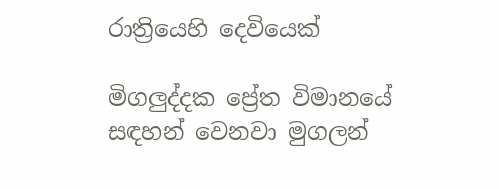රාත්‍රියෙහි දෙවියෙක්

මිගලුද්දක ප්‍රේත විමානයේ සඳහන් වෙනවා මුගලන්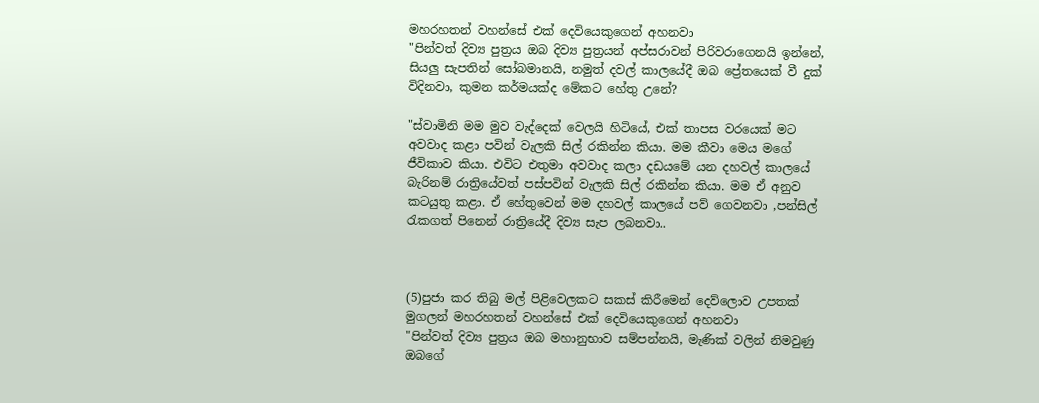මහරහතන් වහන්සේ එක් දෙවියෙකුගෙන් අහනවා
"පින්වත් දිව්‍ය පුත්‍රය ඔබ දිව්‍ය පුත්‍රයන් අප්සරාවන් පිරිවරාගෙනයි ඉන්නේ, සියලු සැපතින් සෝබමානයි, නමුත් දවල් කාලයේදී ඔබ ප්‍රේතයෙක් වී දුක් විදිනවා, කුමන කර්මයක්ද මේකට හේතු උනේ?

"ස්වාමිනි මම මුව වැද්දෙක් වෙලයි හිටියේ, එක් තාපස වරයෙක් මට අවවාද කළා පවින් වැලකි සිල් රකින්න කියා. මම කීවා මෙය මගේ ජීවිකාව කියා. එවිට එතුමා අවවාද කලා දඩයමේ යන දහවල් කාලයේ බැරිනම් රාත්‍රියේවත් පස්පවින් වැලකි සිල් රකින්න කියා. මම ඒ අනුව කටයුතු කළා. ඒ හේතුවෙන් මම දහවල් කාලයේ පව් ගෙවනවා ,පන්සිල් රැකගත් පිනෙන් රාත්‍රියේදී දිව්‍ය සැප ලබනවා..



(5)පුජා කර තිබු මල් පිළිවෙලකට සකස් කිරීමෙන් දෙව්ලොව උපතක්
මුගලන් මහරහතන් වහන්සේ එක් දෙවියෙකුගෙන් අහනවා
"පින්වත් දිව්‍ය පුත්‍රය ඔබ මහානුභාව සම්පන්නයි, මැණික් වලින් නිමවුණු ඔබගේ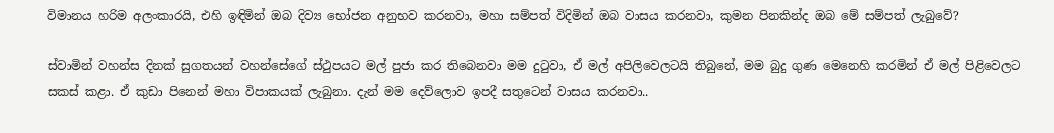විමානය හරිම අලංකාරයි, එහි ඉඳිමින් ඔබ දිව්‍ය භෝජන අනුභව කරනවා, මහා සම්පත් විදිමින් ඔබ වාසය කරනවා, කුමන පිනකින්ද ඔබ මේ සම්පත් ලැබුවේ?

ස්වාමින් වහන්ස දිනක් සුගතයන් වහන්සේගේ ස්ථුපයට මල් පුජා කර තිබෙනවා මම දුටුවා, ඒ මල් අපිලිවෙලටයි තිබුනේ, මම බුදු ගුණ මෙනෙහි කරමින් ඒ මල් පිළිවෙලට සකස් කළා. ඒ කුඩා පිනෙන් මහා විපාකයක් ලැබුනා. දැන් මම දෙව්ලොව ඉපදී සතුටෙන් වාසය කරනවා..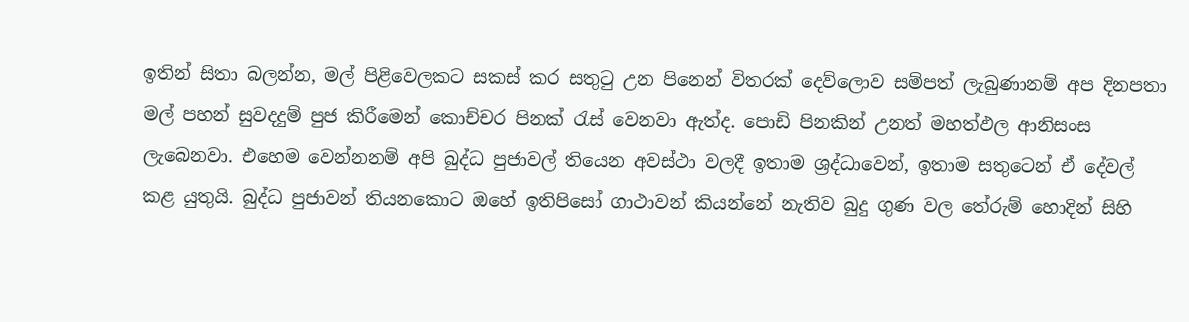ඉතින් සිතා බලන්න, මල් පිළිවෙලකට සකස් කර සතුටු උන පිනෙන් විතරක් දෙව්ලොව සම්පත් ලැබුණානම් අප දිනපතා මල් පහන් සුවදදුම් පුජ කිරීමෙන් කොච්චර පිනක් රැස් වෙනවා ඇත්ද. පොඩි පිනකින් උනත් මහත්ඵල ආනිසංස ලැබෙනවා. එහෙම වෙන්නනම් අපි බුද්ධ පුජාවල් තියෙන අවස්ථා වලදී ඉතාම ශ්‍රද්ධාවෙන්, ඉතාම සතුටෙන් ඒ දේවල් කළ යුතුයි. බුද්ධ පුජාවන් තියනකොට ඔහේ ඉතිපිසෝ ගාථාවන් කියන්නේ නැතිව බුදු ගුණ වල තේරුම් හොදින් සිහි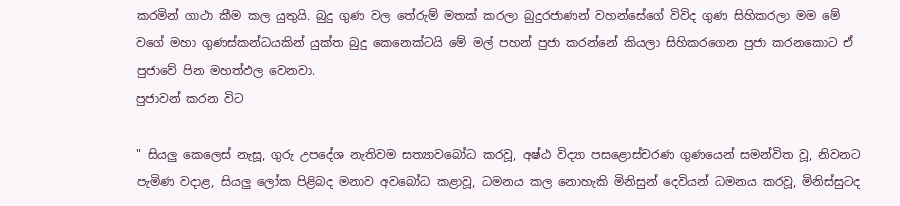කරමින් ගාථා කීම කල යුතුයි. බුදු ගුණ වල තේරුම් මතක් කරලා බුදුරජාණන් වහන්සේගේ විවිද ගුණ සිහිකරලා මම මේ වගේ මහා ගුණස්කන්ධයකින් යුක්ත බුදු කෙනෙක්ටයි මේ මල් පහන් පුජා කරන්නේ කියලා සිහිකරගෙන පුජා කරනකොට ඒ පුජාවේ පින මහත්ඵල වෙනවා.
පුජාවන් කරන විට

" සියලු කෙලෙස් නැසූ, ගුරු උපදේශ නැතිවම සත්‍යාවබෝධ කරවූ, අෂ්ඨ විද්‍යා පසළොස්චරණ ගුණයෙන් සමන්විත වූ, නිවනට පැමිණ වදාළ, සියලු ලෝක පිළිබද මනාව අවබෝධ කළාවූ, ධමනය කල නොහැකි මිනිසුන් දෙවියන් ධමනය කරවූ, මිනිස්සුටද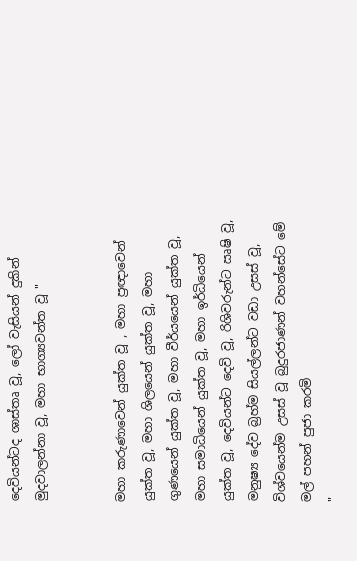දෙවියන්ටද ශාස්තෘ වූ, ලෝ වැසියන් දුකින් මුදවාලන්නා වූ, මහා භාග්‍යවන්ත වූ "


මහා කරුණාවෙන් යුක්ත වූ , මහා ප්‍රඥාවෙන් යුක්ත වූ, මහා ශිලයෙන් යුක්ත වූ, මහා ගුණයෙන් යුක්ත වූ, මහා වීර්යයෙන් යුක්ත වූ, මහා සමාධියෙන් යුක්ත වූ, මහා ඉර්ධියෙන් යුක්ත වූ, දෙවියන්ට දෙවි වූ, රිශිවරුන්ට ඍෂි වූ, මනුෂ්‍ය දේව බ්‍රහ්ම සියල්ලන්ට වඩා උසස් වූ, විශ්වයෙන්ම උසස් වූ බුදුරජාණන් වහන්සේට මේ මල් පහන් පුජා කරමි
"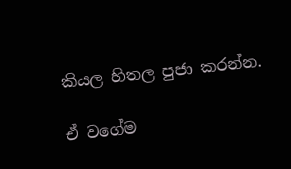කියල හිතල පුජා කරන්න.

ඒ වගේම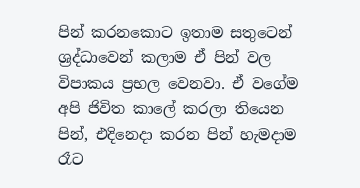පින් කරනකොට ඉතාම සතුටෙන් ශ්‍රද්ධාවෙන් කලාම ඒ පින් වල විපාකය ප්‍රභල වෙනවා. ඒ වගේම අපි ජිවිත කාලේ කරලා තියෙන පින්, එදිනෙදා කරන පින් හැමදාම රෑට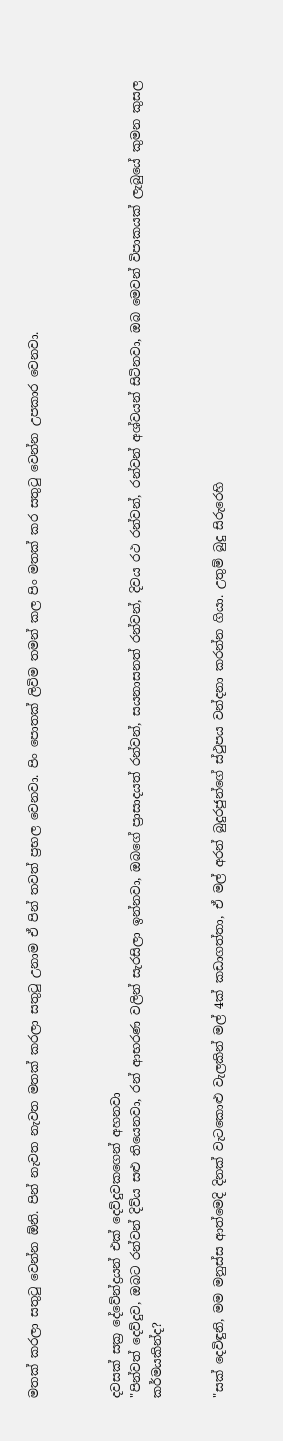මතක් කරලා සතුටු වෙන්න ඕනි. පින් නැවත නැවත මතක් කරලා සතුටු උනාම ඒ පින් තවත් ප්‍රභල වෙනවා. පිං පොතක් ලිවිම තමන් කල පිං මතක් කර සතුටු වෙන්න උපකාර වෙනවා.



දවසක් සක්‍ර දේවේන්ද්‍රයන් එක් දෙව්දුවකගෙන් අහනවා
"පින්වත් දෙව්දුව, ඔබට රන්වන් දිව්ය සළු තියෙනවා, රන් ආභරණ වලින් සැරසිලා ඉන්නවා, ඔබගේ ප්‍රාසාදයත් රන්වන්, සයනාසනත් රන්වන්, දිවය රථ රන්වන්, රන්වන් අශ්වයන් සිටිනවා, ඔබ මෙවන් විපාකයක් ලැබුයේ කුමන කුසල කර්මයකින්ද?


"සක් දෙවිඳුනි, මම මනුස්ස ආත්මෙදි දිනක් වැටකොළු වැලකින් මල් 4ක් කඩාගත්තා, ඒ මල් අරන් බුදුරජුන්ගේ ස්ථුපය වන්දනා කරන්න ගියා. උතුම් බුදු සිරුරෙහි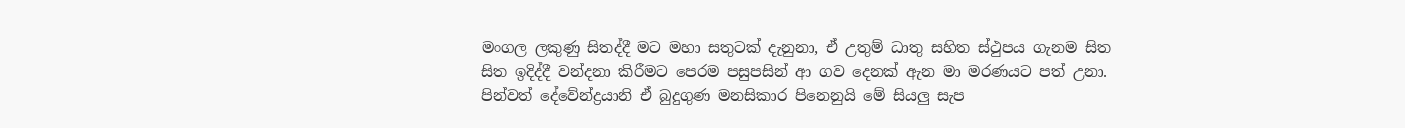මංගල ලකුණු සිතද්දී මට මහා සතුටක් දැනුනා, ඒ උතුම් ධාතු සහිත ස්ථුපය ගැනම සිත සිත ඉදිද්දී වන්දනා කිරීමට පෙරම පසුපසින් ආ ගව දෙනක් ඇන මා මරණයට පත් උනා. පින්වත් දේවේන්ද්‍රයානි ඒ බුදුගුණ මනසිකාර පිනෙනුයි මේ සියලු සැප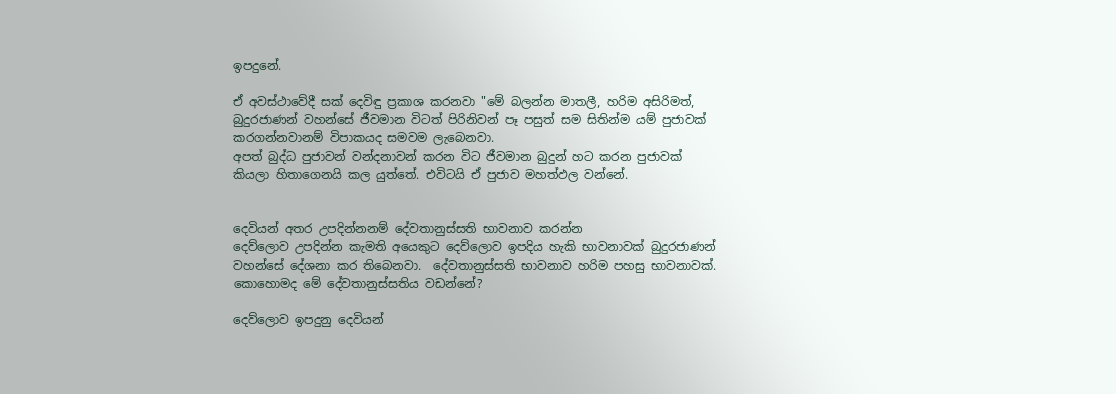ඉපදුනේ.

ඒ අවස්ථාවේදී සක් දෙවිඳු ප්‍රකාශ කරනවා "මේ බලන්න මාතලී, හරිම අසිරිමත්, බුදුරජාණන් වහන්සේ ජීවමාන විටත් පිරිනිවන් පෑ පසුත් සම සිතින්ම යම් පුජාවක් කරගන්නවානම් විපාකයද සමවම ලැබෙනවා.
අපත් බුද්ධ පුජාවන් වන්දනාවන් කරන විට ජීවමාන බුදුන් හට කරන පුජාවක් කියලා හිතාගෙනයි කල යුත්තේ. එවිටයි ඒ පුජාව මහත්ඵල වන්නේ.


දෙවියන් අතර උපදින්නනම් දේවතානුස්සති භාවනාව කරන්න
දෙව්ලොව උපදින්න කැමති අයෙකුට දෙව්ලොව ඉපදිය හැකි භාවනාවක් බුදුරජාණන් වහන්සේ දේශනා කර තිබෙනවා.  දේවතානුස්සති භාවනාව හරිම පහසු භාවනාවක්. කොහොමද මේ දේවතානුස්සතිය වඩන්නේ?

දෙව්ලොව ඉපදුනු දෙවියන්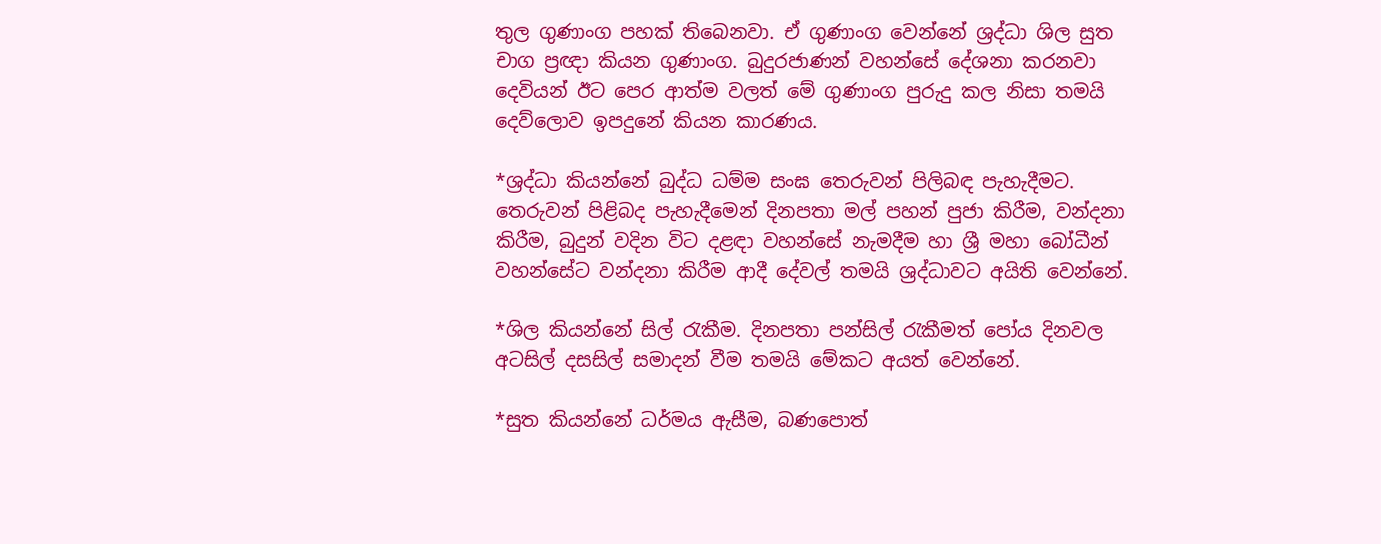තුල ගුණාංග පහක් තිබෙනවා. ඒ ගුණාංග වෙන්නේ ශ්‍රද්ධා ශිල සුත චාග ප්‍රඥා කියන ගුණාංග. බුදුරජාණන් වහන්සේ දේශනා කරනවා දෙවියන් ඊට පෙර ආත්ම වලත් මේ ගුණාංග පුරුදු කල නිසා තමයි දෙව්ලොව ඉපදුනේ කියන කාරණය.

*ශ්‍රද්ධා කියන්නේ බුද්ධ ධම්ම සංඝ තෙරුවන් පිලිබඳ පැහැදීමට. තෙරුවන් පිළිබද පැහැදීමෙන් දිනපතා මල් පහන් පුජා කිරීම, වන්දනා කිරීම, බුදුන් වදින විට දළඳා වහන්සේ නැමදීම හා ශ්‍රී මහා බෝධීන් වහන්සේට වන්දනා කිරීම ආදී දේවල් තමයි ශ්‍රද්ධාවට අයිති වෙන්නේ.

*ශිල කියන්නේ සිල් රැකීම. දිනපතා පන්සිල් රැකීමත් පෝය දිනවල අටසිල් දසසිල් සමාදන් වීම තමයි මේකට අයත් වෙන්නේ.

*සුත කියන්නේ ධර්මය ඇසීම, බණපොත්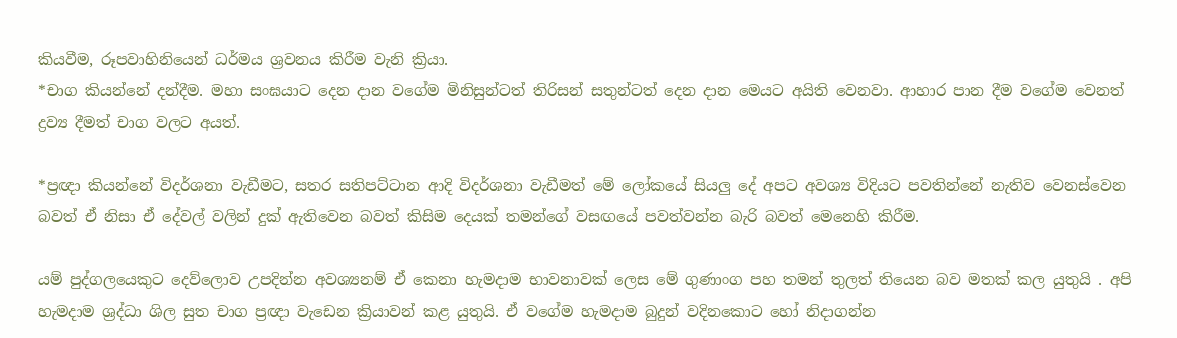කියවීම, රූපවාහිනියෙන් ධර්මය ශ්‍රවනය කිරීම වැනි ක්‍රියා.
*චාග කියන්නේ දන්දීම. මහා සංඝයාට දෙන දාන වගේම මිනිසුන්ටත් තිරිසන් සතුන්ටත් දෙන දාන මෙයට අයිති වෙනවා. ආහාර පාන දීම වගේම වෙනත් ද්‍රව්‍ය දීමත් චාග වලට අයත්.

*ප්‍රඥා කියන්නේ විදර්ශනා වැඩීමට, සතර සතිපට්ටාන ආදි විදර්ශනා වැඩීමත් මේ ලෝකයේ සියලු දේ අපට අවශ්‍ය විදියට පවතින්නේ නැතිව වෙනස්වෙන බවත් ඒ නිසා ඒ දේවල් වලින් දුක් ඇතිවෙන බවත් කිසිම දෙයක් තමන්ගේ වසඟයේ පවත්වන්න බැරි බවත් මෙනෙහි කිරීම.

යම් පුද්ගලයෙකුට දෙව්ලොව උපදින්න අවශ්‍යනම් ඒ කෙනා හැමදාම භාවනාවක් ලෙස මේ ගුණාංග පහ තමන් තුලත් තියෙන බව මතක් කල යුතුයි . අපි හැමදාම ශ්‍රද්ධා ශිල සුත චාග ප්‍රඥා වැඩෙන ක්‍රියාවන් කළ යුතුයි. ඒ වගේම හැමදාම බුදුන් වදිනකොට හෝ නිදාගන්න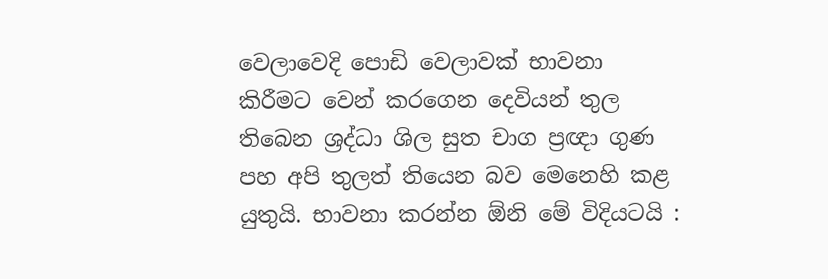වෙලාවෙදි පොඩි වෙලාවක් භාවනා කිරීමට වෙන් කරගෙන දෙවියන් තුල තිබෙන ශ්‍රද්ධා ශිල සුත චාග ප්‍රඥා ගුණ පහ අපි තුලත් තියෙන බව මෙනෙහි කළ යුතුයි. භාවනා කරන්න ඕනි මේ විදියටයි :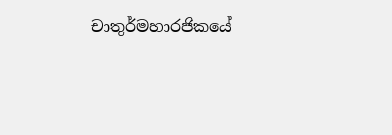චාතුර්මහාරජිකයේ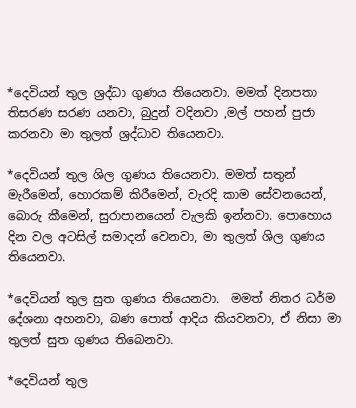*දෙවියන් තුල ශ්‍රද්ධා ගුණය තියෙනවා. මමත් දිනපතා තිසරණ සරණ යනවා, බුදුන් වදිනවා ,මල් පහන් පුජා කරනවා මා තුලත් ශ්‍රද්ධාව තියෙනවා.

*දෙවියන් තුල ශිල ගුණය තියෙනවා. මමත් සතුන් මැරීමෙන්, හොරකම් කිරීමෙන්, වැරදි කාම සේවනයෙන්, බොරු කීමෙන්, සුරාපානයෙන් වැලකි ඉන්නවා. පොහොය දින වල අටසිල් සමාදන් වෙනවා, මා තුලත් ශිල ගුණය තියෙනවා.

*දෙවියන් තුල සුත ගුණය තියෙනවා.  මමත් නිතර ධර්ම දේශනා අහනවා, බණ පොත් ආදිය කියවනවා, ඒ නිසා මා තුලත් සුත ගුණය තිබෙනවා.

*දෙවියන් තුල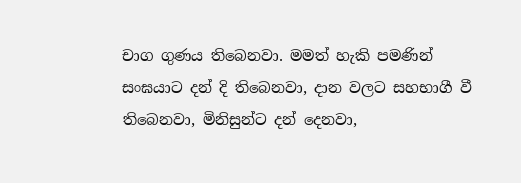චාග ගුණය තිබෙනවා. මමත් හැකි පමණින් සංඝයාට දන් දි තිබෙනවා, දාන වලට සහභාගී වී තිබෙනවා, මිනිසුන්ට දන් දෙනවා,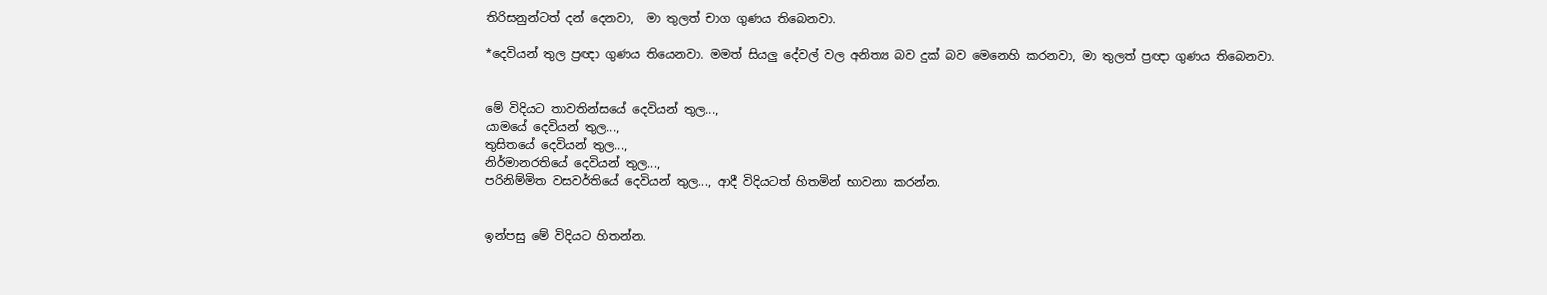තිරිසනුන්ටත් දන් දෙනවා,  මා තුලත් චාග ගුණය තිබෙනවා.

*දෙවියන් තුල ප්‍රඥා ගුණය තියෙනවා. මමත් සියලු දේවල් වල අනිත්‍ය බව දුක් බව මෙනෙහි කරනවා, මා තුලත් ප්‍රඥා ගුණය තිබෙනවා.


මේ විදියට තාවතින්සයේ දෙවියන් තුල...,
යාමයේ දෙවියන් තුල...,
තුසිතයේ දෙවියන් තුල...,
නිර්මානරතියේ දෙවියන් තුල...,
පරිනිම්මිත වසවර්තියේ දෙවියන් තුල..., ආදී විදියටත් හිතමින් භාවනා කරන්න.


ඉන්පසු මේ විදියට හිතන්න.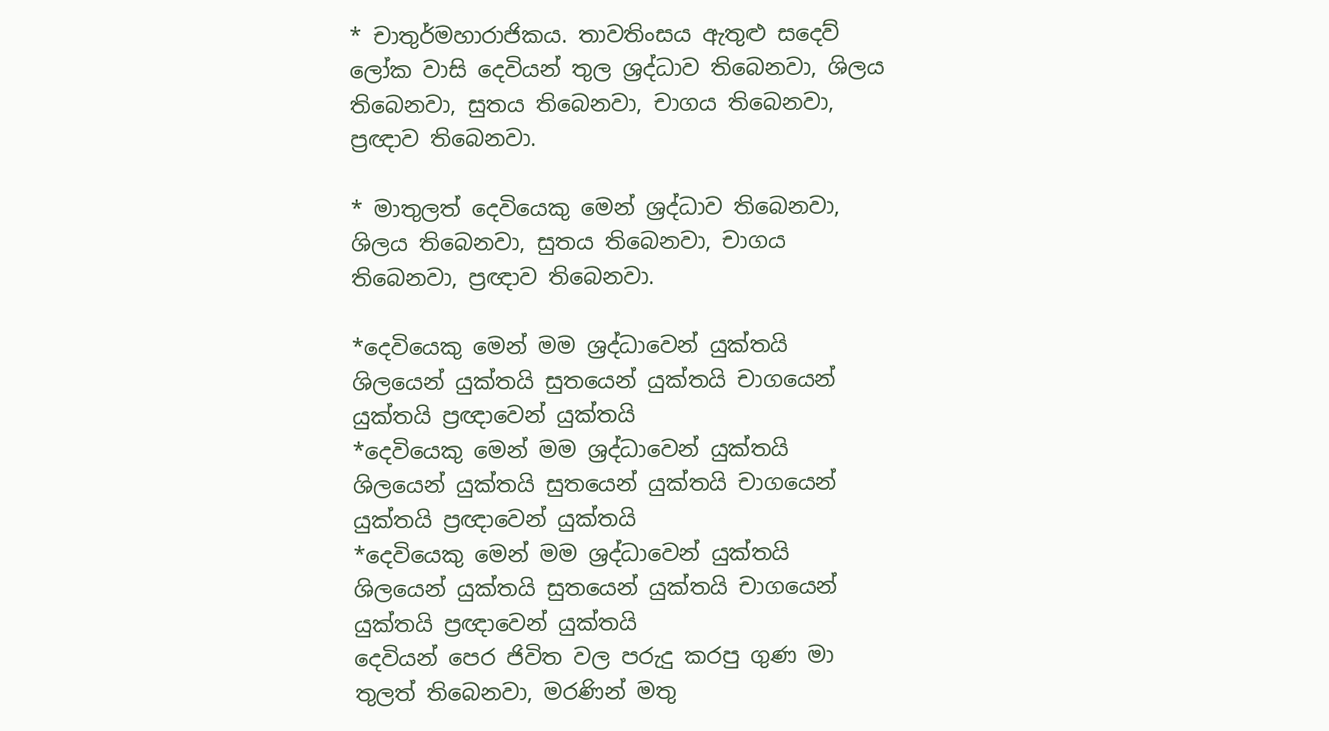* චාතුර්මහාරාජිකය. තාවතිංසය ඇතුළු සදෙව් ලෝක වාසි දෙවියන් තුල ශ්‍රද්ධාව තිබෙනවා, ශිලය තිබෙනවා, සුතය තිබෙනවා, චාගය තිබෙනවා, ප්‍රඥාව තිබෙනවා.

* මාතුලත් දෙවියෙකු මෙන් ශ්‍රද්ධාව තිබෙනවා, ශිලය තිබෙනවා, සුතය තිබෙනවා, චාගය තිබෙනවා, ප්‍රඥාව තිබෙනවා.

*දෙවියෙකු මෙන් මම ශ්‍රද්ධාවෙන් යුක්තයි ශිලයෙන් යුක්තයි සුතයෙන් යුක්තයි චාගයෙන් යුක්තයි ප්‍රඥාවෙන් යුක්තයි
*දෙවියෙකු මෙන් මම ශ්‍රද්ධාවෙන් යුක්තයි ශිලයෙන් යුක්තයි සුතයෙන් යුක්තයි චාගයෙන් යුක්තයි ප්‍රඥාවෙන් යුක්තයි
*දෙවියෙකු මෙන් මම ශ්‍රද්ධාවෙන් යුක්තයි ශිලයෙන් යුක්තයි සුතයෙන් යුක්තයි චාගයෙන් යුක්තයි ප්‍රඥාවෙන් යුක්තයි
දෙවියන් පෙර ජිවිත වල පරුදු කරපු ගුණ මා තුලත් තිබෙනවා, මරණින් මතු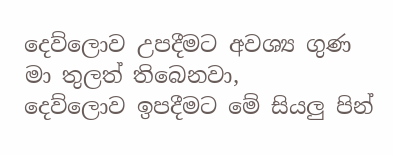දෙව්ලොව උපදීමට අවශ්‍ය ගුණ මා තුලත් තිබෙනවා,
දෙව්ලොව ඉපදීමට මේ සියලු පින්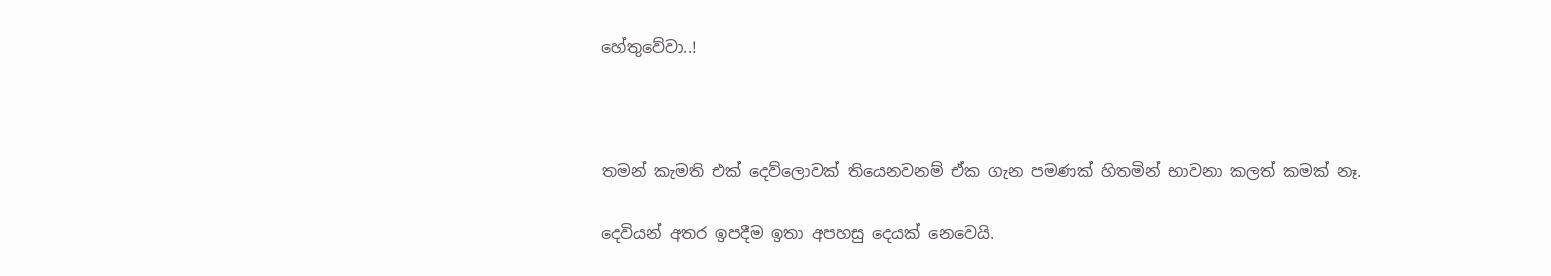හේතුවේවා..!



තමන් කැමති එක් දෙව්ලොවක් තියෙනවනම් ඒක ගැන පමණක් හිතමින් භාවනා කලත් කමක් නෑ.

දෙවියන් අතර ඉපදීම ඉතා අපහසු දෙයක් නෙවෙයි.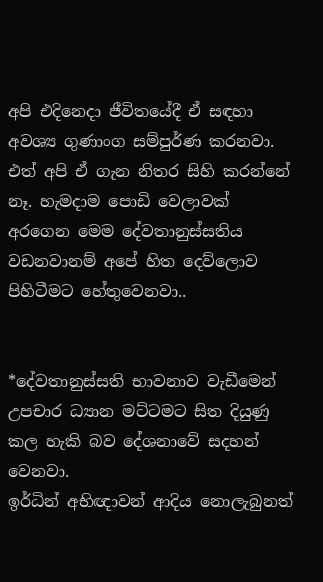අපි එදිනෙදා ජීවිතයේදී ඒ සඳහා අවශ්‍ය ගුණාංග සම්පුර්ණ කරනවා. එත් අපි ඒ ගැන නිතර සිහි කරන්නේ නෑ. හැමදාම පොඩි වෙලාවක් අරගෙන මෙම දේවතානුස්සතිය වඩනවානම් අපේ හිත දෙව්ලොව පිහිටීමට හේතුවෙනවා..


*දේවතානුස්සති භාවනාව වැඩීමෙන් උපචාර ධ්‍යාන මට්ටමට සිත දියුණු කල හැකි බව දේශනාවේ සදහන් වෙනවා.
ඉර්ධින් අභිඥාවන් ආදිය නොලැබුනත්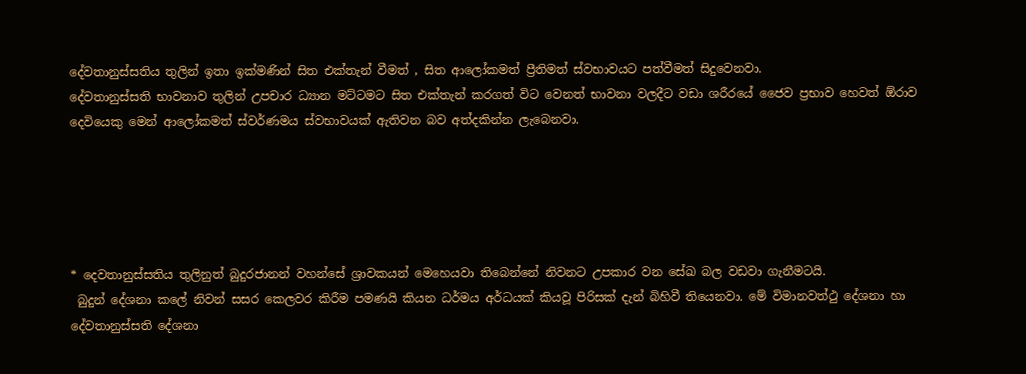දේවතානුස්සතිය තුලින් ඉතා ඉක්මණින් සිත එක්තැන් වීමත් , සිත ආලෝකමත් ප්‍රීතිමත් ස්වභාවයට පත්වීමත් සිදුවෙනවා.
දේවතානුස්සති භාවනාව තුලින් උපචාර ධ්‍යාන මට්ටමට සිත එක්තැන් කරගත් විට වෙනත් භාවනා වලදීට වඩා ශරීරයේ ජෛව ප්‍රභාව හෙවත් ඕරාව දෙවියෙකු මෙන් ආලෝකමත් ස්වර්ණමය ස්වභාවයක් ඇතිවන බව අත්දකින්න ලැබෙනවා.





* දෙවතානුස්සතිය තුලිනුත් බුදුරජානන් වහන්සේ ශ්‍රාවකයන් මෙහෙයවා තිබෙන්නේ නිවනට උපකාර වන සේඛ බල වඩවා ගැනීමටයි.
 බුදුන් දේශනා කලේ නිවන් සසර කෙලවර කිරීම පමණයි කියන ධර්මය අර්ධයක් කියවූ පිරිසක් දැන් බිහිවී තියෙනවා. මේ විමානවත්ථු දේශනා හා දේවතානුස්සති දේශනා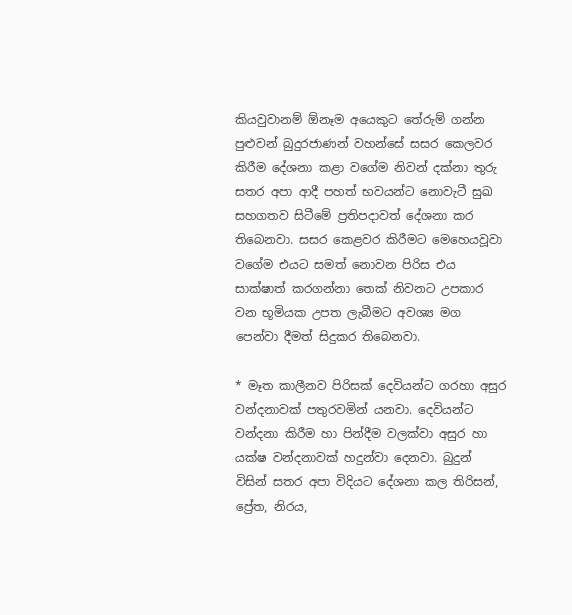කියවුවානම් ඕනෑම අයෙකුට තේරුම් ගන්න පුළුවන් බුදුරජාණන් වහන්සේ සසර කෙලවර කිරීම දේශනා කළා වගේම නිවන් දක්නා තුරු සතර අපා ආදී පහත් භවයන්ට නොවැටී සුඛ සහගතව සිටීමේ ප්‍රතිපදාවත් දේශනා කර තිබෙනවා. සසර කෙළවර කිරීමට මෙහෙයවූවා වගේම එයට සමත් නොවන පිරිස එය සාක්ෂාත් කරගන්නා තෙක් නිවනට උපකාර වන භූමියක උපත ලැබීමට අවශ්‍ය මග පෙන්වා දීමත් සිදුකර තිබෙනවා.

* මෑත කාලීනව පිරිසක් දෙවියන්ට ගරහා අසුර වන්දනාවක් පතුරවමින් යනවා. දෙවියන්ට වන්දනා කිරීම හා පින්දීම වලක්වා අසුර හා යක්ෂ වන්දනාවක් හදුන්වා දෙනවා. බුදුන් විසින් සතර අපා විදියට දේශනා කල තිරිසන්, ප්‍රේත, නිරය,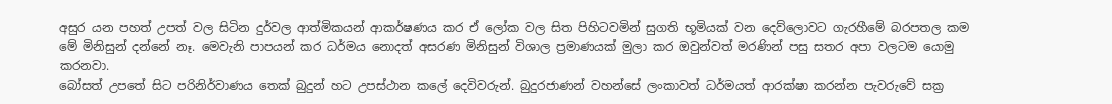අසුර යන පහත් උපත් වල සිටින දුර්වල ආත්මිකයන් ආකර්ෂණය කර ඒ ලෝක වල සිත පිහිටවමින් සුගති භූමියක් වන දෙව්ලොවට ගැරහීමේ බරපතල කම මේ මිනිසුන් දන්නේ නෑ. මෙවැනි පාපයන් කර ධර්මය නොදත් අසරණ මිනිසුන් විශාල ප්‍රමාණයක් මුලා කර ඔවුන්වත් මරණින් පසු සතර අපා වලටම යොමු කරනවා.
බෝසත් උපතේ සිට පරිනිර්වාණය තෙක් බුදුන් හට උපස්ථාන කලේ දෙවිවරුන්. බුදුරජාණන් වහන්සේ ලංකාවත් ධර්මයත් ආරක්ෂා කරන්න පැවරුවේ සක්‍ර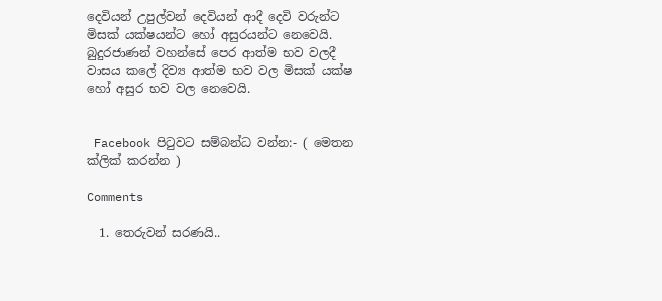දෙවියන් උපුල්වන් දෙවියන් ආදී දෙවි වරුන්ට මිසක් යක්ෂයන්ට හෝ අසුරයන්ට නෙවෙයි. බුදුරජාණන් වහන්සේ පෙර ආත්ම භව වලදී වාසය කලේ දිව්‍ය ආත්ම භව වල මිසක් යක්ෂ හෝ අසුර භව වල නෙවෙයි.


 Facebook පිටුවට සම්බන්ධ වන්න:- ( මෙතන ක්ලික් කරන්න )

Comments

  1. තෙරුවන් සරණයි..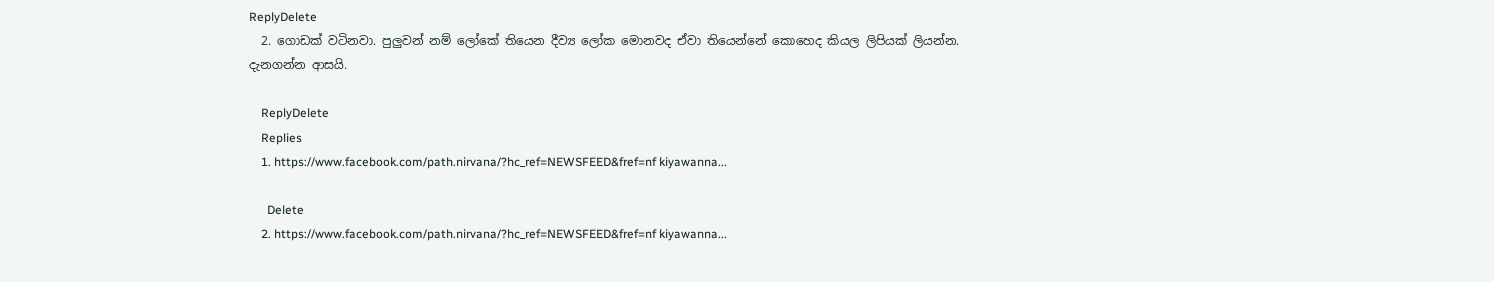ReplyDelete
  2. ගොඩක් වටිනවා. පුලුවන් නම් ලෝකේ තියෙන දීව්‍ය ලෝක මොනවද ඒවා තියෙන්නේ කොහෙද කියල ලිපියක් ලියන්න. දැනගන්න ආසයි.

    ReplyDelete
    Replies
    1. https://www.facebook.com/path.nirvana/?hc_ref=NEWSFEED&fref=nf kiyawanna...

      Delete
    2. https://www.facebook.com/path.nirvana/?hc_ref=NEWSFEED&fref=nf kiyawanna...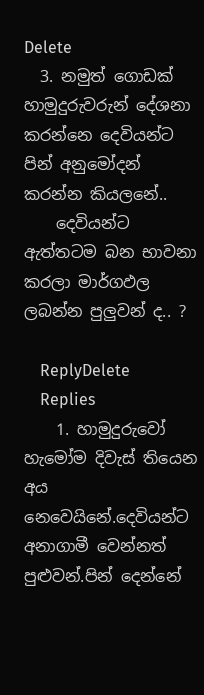Delete
  3. නමුත් ගොඩක් හාමුදුරුවරුන් දේශනා කරන්නෙ දෙවියන්ට පින් අනුමෝදන් කරන්න කියලනේ..
    දෙවියන්ට ඇත්තටම බන භාවනා කරලා මාර්ගඵල ලබන්න පුලුවන් ද.. ?

    ReplyDelete
    Replies
    1. හාමුදුරුවෝ හැමෝම දිවැස් තියෙන අය නෙවෙයිනේ.දෙවියන්ට අනාගාමී වෙන්නත් පුළුවන්.පින් දෙන්නේ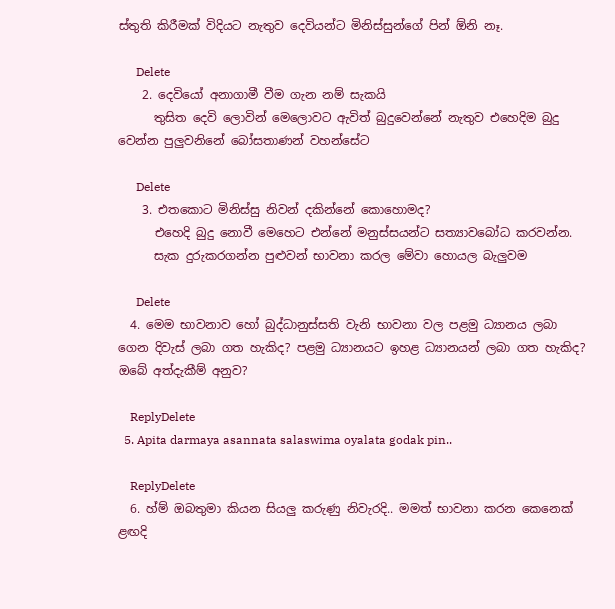ස්තුති කිරීමක් විදියට නැතුව දෙවියන්ට මිනිස්සුන්ගේ පින් ඕනි නෑ.

      Delete
    2. දෙවියෝ අනාගාමී වීම ගැන නම් සැකයි
      තුසිත දෙවි ලොවින් මෙලොවට ඇවිත් බුදුවෙන්නේ නැතුව එහෙදිම බුදු වෙන්න පුලුවනිනේ බෝසතාණන් වහන්සේට

      Delete
    3. එතකොට මිනිස්සු නිවන් දකින්නේ කොහොමද?
      එහෙදි බුදු නොවී මෙහෙට එන්නේ මනුස්සයන්ට සත්‍යාවබෝධ කරවන්න.
      සැක දුරුකරගන්න පුළුවන් භාවනා කරල මේවා හොයල බැලුවම

      Delete
  4. මෙම භාවනාව හෝ බුද්ධානුස්සති වැනි භාවනා වල පළමු ධ්‍යානය ලබා ගෙන දිවැස් ලබා ගත හැකිද? පළමු ධ්‍යානයට ඉහළ ධ්‍යානයන් ලබා ගත හැකිද? ඔබේ අත්දැකීම් අනුව?

    ReplyDelete
  5. Apita darmaya asannata salaswima oyalata godak pin..

    ReplyDelete
  6. හ්ම් ඔබතුමා කියන සියලු කරුණු නිවැරදි.. මමත් භාවනා කරන කෙනෙක් ළඟදි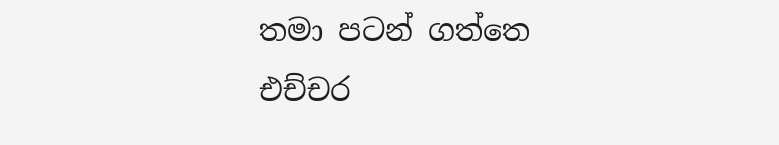තමා පටන් ගත්තෙ එච්චර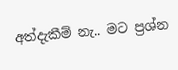අත්දැකීම් නැ.. මට ප්‍රශ්න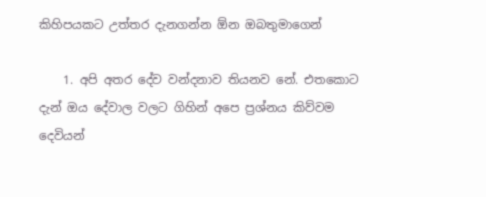කිහිපයකට උත්තර දැනගන්න ඕන ඔබතුමාගෙන්

    1. අපි අතර දේව වන්දනාව තියනව නේ. එතකොට දැන් ඔය දේවාල වලට ගිහින් අපෙ ප්‍රශ්නය කිව්වම දෙවියන්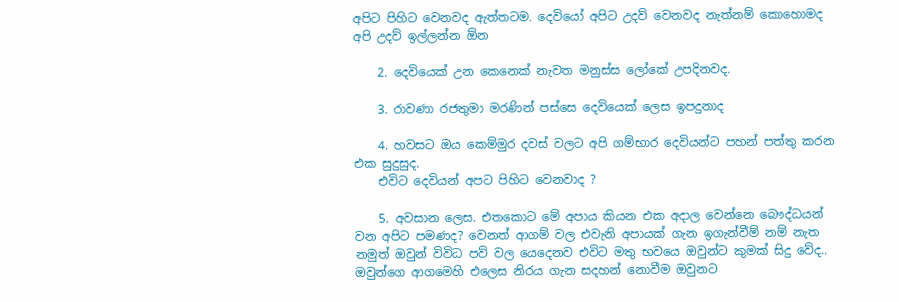අපිට පිහිට වෙනවද ඇත්තටම. දෙවියෝ අපිට උදව් වෙනවද නැත්නම් කොහොමද අපි උදව් ඉල්ලන්න ඕන

    2. දෙවියෙක් උන කෙනෙක් නැවත මනුස්ස ලෝකේ උපදිනවද.

    3. රාවණා රජතුමා මරණින් පස්සෙ දෙවියෙක් ලෙස ඉපදුනාද

    4. හවසට ඔය කෙම්මුර දවස් වලට අපි ගම්භාර දෙවියන්ට පහන් පත්තු කරන එක සුදුසුද.
    එවිට දෙවියන් අපට පිහිට වෙනවාද ?

    5. අවසාන ලෙස. එතකොට මේ අපාය කියන එක අදාල වෙන්නෙ බෞද්ධයන් වන අපිට පමණද? වෙනත් ආගම් වල එවැනි අපායක් ගැන ඉගැන්වීම් නම් නැත නමුත් ඔවුන් විවිධ පව් වල යෙදෙනව එවිට මතු භවයෙ ඔවුන්ට කුමක් සිදු වේද.. ඔවුන්ගෙ ආගමෙහි එලෙස නිරය ගැන සදහන් නොවීම ඔවුනට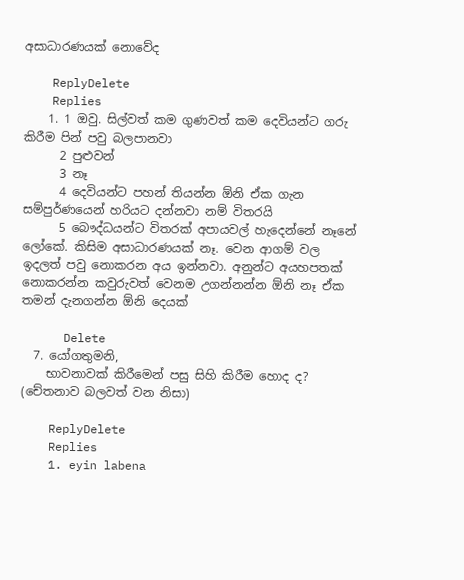අසාධාරණයක් නොවේද

    ReplyDelete
    Replies
    1. 1 ඔවු. සිල්වත් කම ගුණවත් කම දෙවියන්ට ගරු කිරීම පින් පවු බලපානවා
      2 පුළුවන්
      3 නෑ
      4 දෙවියන්ට පහන් තියන්න ඕනි ඒක ගැන සම්පුර්ණයෙන් හරියට දන්නවා නම් විතරයි
      5 බෞද්ධයන්ට විතරක් අපායවල් හැදෙන්නේ නෑනේ ලෝකේ. කිසිම අසාධාරණයක් නෑ. වෙන ආගම් වල ඉදලත් පවු නොකරන අය ඉන්නවා. අනුන්ට අයහපතක් නොකරන්න කවුරුවත් වෙනම උගන්නන්න ඕනි නෑ ඒක තමන් දැනගන්න ඕනි දෙයක්

      Delete
  7. යෝගතුමනි,
    භාවනාවක් කිරීමෙන් පසු සිහි කිරීම හොද ද? (චේතනාව බලවත් වන නිසා)

    ReplyDelete
    Replies
    1. eyin labena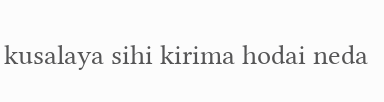kusalaya sihi kirima hodai neda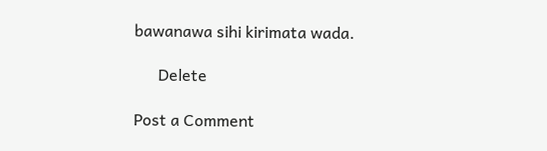bawanawa sihi kirimata wada.

      Delete

Post a Comment